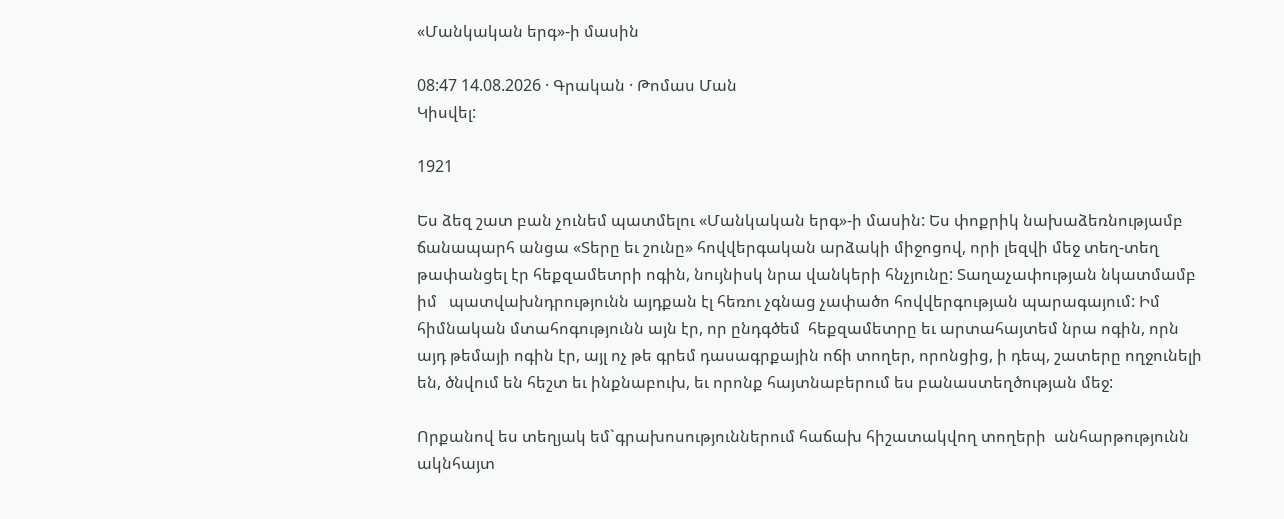«Մանկական երգ»-ի մասին

08:47 14.08.2026 · Գրական · Թոմաս Ման
Կիսվել:

1921

Ես ձեզ շատ բան չունեմ պատմելու «Մանկական երգ»-ի մասին: Ես փոքրիկ նախաձեռնությամբ ճանապարհ անցա «Տերը եւ շունը» հովվերգական արձակի միջոցով, որի լեզվի մեջ տեղ-տեղ թափանցել էր հեքզամետրի ոգին, նույնիսկ նրա վանկերի հնչյունը: Տաղաչափության նկատմամբ իմ   պատվախնդրությունն այդքան էլ հեռու չգնաց չափածո հովվերգության պարագայում: Իմ հիմնական մտահոգությունն այն էր, որ ընդգծեմ  հեքզամետրը եւ արտահայտեմ նրա ոգին, որն այդ թեմայի ոգին էր, այլ ոչ թե գրեմ դասագրքային ոճի տողեր, որոնցից, ի դեպ, շատերը ողջունելի են, ծնվում են հեշտ եւ ինքնաբուխ, եւ որոնք հայտնաբերում ես բանաստեղծության մեջ:

Որքանով ես տեղյակ եմ`գրախոսություններում հաճախ հիշատակվող տողերի  անհարթությունն ակնհայտ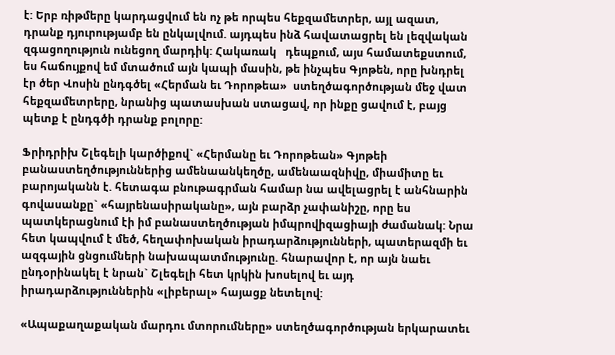է: Երբ ռիթմերը կարդացվում են ոչ թե որպես հեքզամետրեր, այլ ազատ, դրանք դյուրությամբ են ընկալվում. այդպես ինձ հավատացրել են լեզվական զգացողություն ունեցող մարդիկ: Հակառակ   դեպքում, այս համատեքստում, ես հաճույքով եմ մտածում այն կապի մասին, թե ինչպես Գյոթեն, որը խնդրել էր ծեր Վոսին ընդգծել «Հերման եւ Դորոթեա»  ստեղծագործության մեջ վատ հեքզամետրերը, նրանից պատասխան ստացավ, որ ինքը ցավում է, բայց պետք է ընդգծի դրանք բոլորը:

Ֆրիդրիխ Շլեգելի կարծիքով` «Հերմանը եւ Դորոթեան» Գյոթեի բանաստեղծություններից ամենաանկեղծը, ամենաազնիվը, միամիտը եւ  բարոյականն է. հետագա բնութագրման համար նա ավելացրել է անհնարին  գովասանքը` «հայրենասիրականը», այն բարձր չափանիշը, որը ես պատկերացնում էի իմ բանաստեղծության իմպրովիզացիայի ժամանակ: Նրա հետ կապվում է մեծ, հեղափոխական իրադարձությունների, պատերազմի եւ  ազգային ցնցումների նախապատմությունը. հնարավոր է, որ այն նաեւ ընդօրինակել է նրան` Շլեգելի հետ կրկին խոսելով եւ այդ իրադարձություններին «լիբերալ» հայացք նետելով:

«Ապաքաղաքական մարդու մտորումները» ստեղծագործության երկարատեւ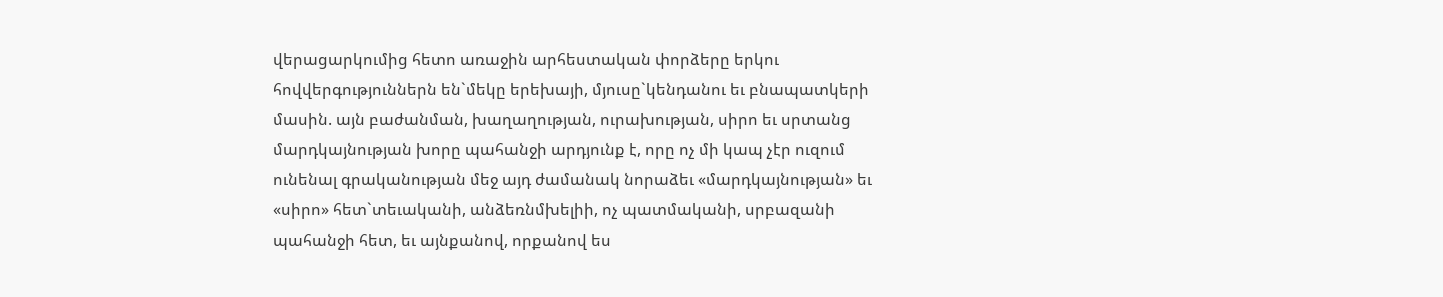վերացարկումից հետո առաջին արհեստական փորձերը երկու  հովվերգություններն են`մեկը երեխայի, մյուսը`կենդանու եւ բնապատկերի  մասին. այն բաժանման, խաղաղության, ուրախության, սիրո եւ սրտանց  մարդկայնության խորը պահանջի արդյունք է, որը ոչ մի կապ չէր ուզում  ունենալ գրականության մեջ այդ ժամանակ նորաձեւ «մարդկայնության» եւ  «սիրո» հետ`տեւականի, անձեռնմխելիի, ոչ պատմականի, սրբազանի պահանջի հետ, եւ այնքանով, որքանով ես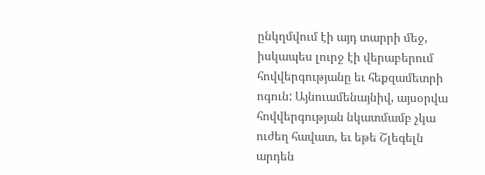ընկղմվում էի այդ տարրի մեջ, իսկապես լուրջ էի վերաբերում հովվերգությանը եւ հեքզամետրի ոգուն: Այնուամենայնիվ, այսօրվա հովվերգության նկատմամբ չկա ուժեղ հավատ, եւ եթե Շլեգելն արդեն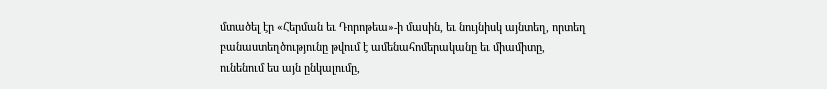մտածել էր «Հերման եւ Դորոթեա»-ի մասին, եւ նույնիսկ այնտեղ, որտեղ բանաստեղծությունը թվում է ամենահոմերականը եւ միամիտը, ունենում ես այն ընկալումը,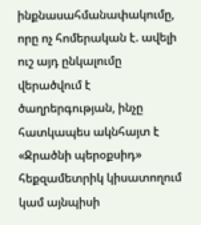ինքնասահմանափակումը, որը ոչ հոմերական է. ավելի ուշ այդ ընկալումը վերածվում է ծաղրերգության, ինչը  հատկապես ակնհայտ է «Ջրածնի պերօքսիդ» հեքզամետրիկ կիսատողում կամ այնպիսի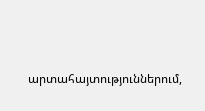արտահայտություններում,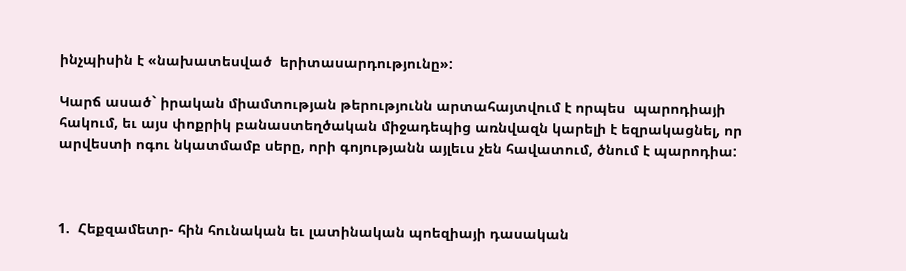ինչպիսին է «նախատեսված  երիտասարդությունը»:

Կարճ ասած` իրական միամտության թերությունն արտահայտվում է որպես  պարոդիայի հակում, եւ այս փոքրիկ բանաստեղծական միջադեպից առնվազն կարելի է եզրակացնել, որ արվեստի ոգու նկատմամբ սերը, որի գոյությանն այլեւս չեն հավատում, ծնում է պարոդիա:



1.  Հեքզամետր- հին հունական եւ լատինական պոեզիայի դասական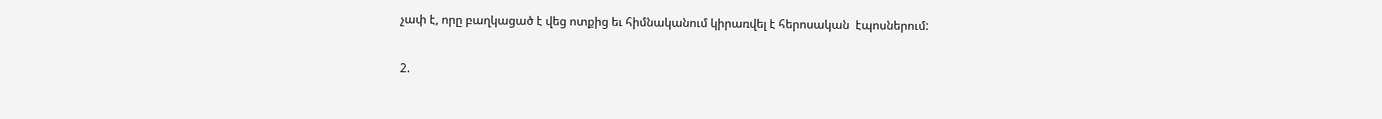չափ է, որը բաղկացած է վեց ոտքից եւ հիմնականում կիրառվել է հերոսական  էպոսներում:

2.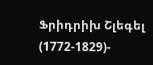Ֆրիդրիխ Շլեգել (1772-1829)-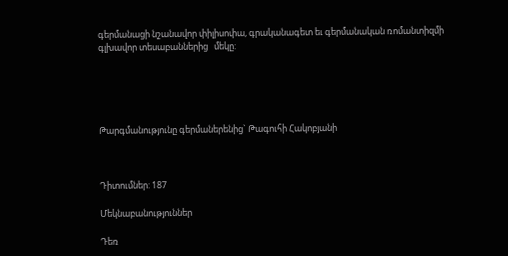գերմանացի նշանավոր փիլիսոփա, գրականագետ եւ գերմանական ռոմանտիզմի գլխավոր տեսաբաններից   մեկը:





Թարգմանությունը գերմաներենից` Թագուհի Հակոբյանի



Դիտումներ: 187

Մեկնաբանություններ

Դեռ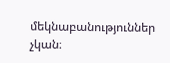մեկնաբանություններ չկան։